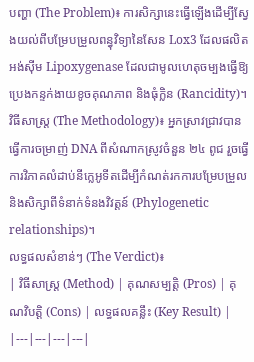បញ្ហា (The Problem)៖ ការសិក្សានេះធ្វើឡើងដើម្បីស្វែងយល់ពីបម្រែបម្រួលពន្ធុវិទ្យានៃសែន Lox3 ដែលផលិតអង់ស៊ីម Lipoxygenase ដែលជាមូលហេតុចម្បងធ្វើឱ្យប្រេងកន្ទក់ងាយខូចគុណភាព និងធុំក្លិន (Rancidity)។
វិធីសាស្ត្រ (The Methodology)៖ អ្នកស្រាវជ្រាវបានធ្វើការចម្រាញ់ DNA ពីសំណាកស្រូវចំនួន ២៤ ពូជ រួចធ្វើការវិភាគលំដាប់នីកេ្លអូទីតដើម្បីកំណត់រកការបម្រែបម្រួល និងសិក្សាពីទំនាក់ទំនងវិវត្តន៍ (Phylogenetic relationships)។
លទ្ធផលសំខាន់ៗ (The Verdict)៖
| វិធីសាស្ត្រ (Method) | គុណសម្បត្តិ (Pros) | គុណវិបត្តិ (Cons) | លទ្ធផលគន្លឹះ (Key Result) |
|---|---|---|---|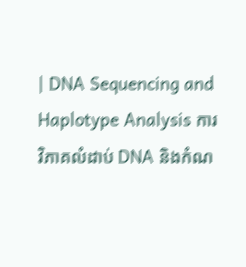| DNA Sequencing and Haplotype Analysis ការវិភាគលំដាប់ DNA និងកំណ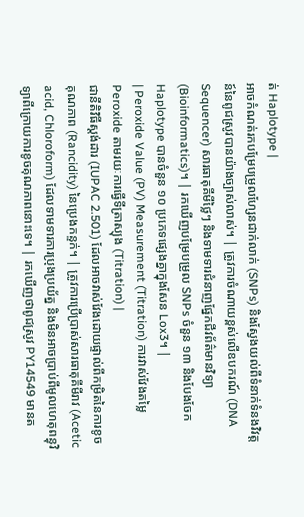ត់ Haplotype |
អាចកំណត់រកបម្រែបម្រួលហ្សែនជាក់លាក់ (SNPs) និងស្វែងយល់ពីទំនាក់ទំនងវិវត្តន៍នៃពូជស្រូវបានយ៉ាងច្បាស់លាស់។ | ត្រូវការចំណាយខ្ពស់លើឧបករណ៍ (DNA Sequencer) សារធាតុគីមីថ្លៃៗ និងទាមទារជំនាញផ្នែកជីវព័ត៌មានវិទ្យា (Bioinformatics)។ | រកឃើញបម្រែបម្រួល SNPs ចំនួន ១៣ និងបែងចែក Haplotype បានចំនួន ១០ ប្រភេទផ្សេងគ្នាក្នុងសែន Lox3។ |
| Peroxide Value (PV) Measurement (Titration) ការវាស់វែងតម្លៃ Peroxide តាមរយៈការធ្វើទីត្រាស្យុង (Titration) |
ជានីតិវិធីស្តង់ដារ (IUPAC 2.501) ដែលអាចវាស់វែងដោយផ្ទាល់ពីកម្រិតនៃការខូចគុណភាព (Rancidity) នៃប្រេងកន្ទក់។ | ត្រូវការប្រើប្រាស់សារធាតុគីមីរាវ (Acetic acid, Chloroform) ដែលទាមទារការប្រុងប្រយ័ត្ន និងមិនអាចប្រាប់ពីមូលហេតុពន្ធុវិទ្យាពីក្រោយការខូចគុណភាពនោះទេ។ | រកឃើញថាពូជស្រូវ PY14549 មានត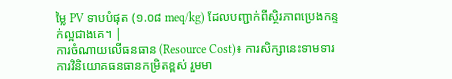ម្លៃ PV ទាបបំផុត (១.០៨ meq/kg) ដែលបញ្ជាក់ពីស្ថិរភាពប្រេងកន្ទក់ល្អជាងគេ។ |
ការចំណាយលើធនធាន (Resource Cost)៖ ការសិក្សានេះទាមទារការវិនិយោគធនធានកម្រិតខ្ពស់ រួមមា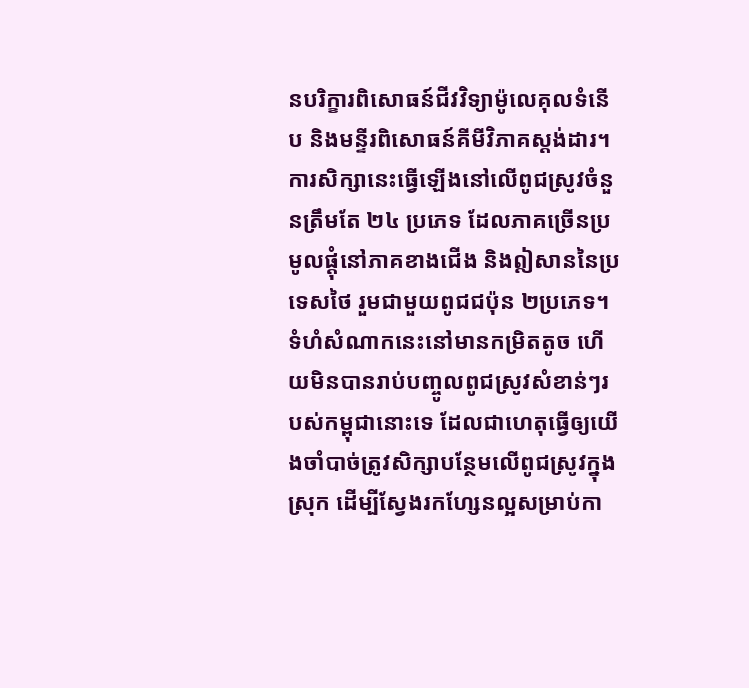នបរិក្ខារពិសោធន៍ជីវវិទ្យាម៉ូលេគុលទំនើប និងមន្ទីរពិសោធន៍គីមីវិភាគស្តង់ដារ។
ការសិក្សានេះធ្វើឡើងនៅលើពូជស្រូវចំនួនត្រឹមតែ ២៤ ប្រភេទ ដែលភាគច្រើនប្រមូលផ្ដុំនៅភាគខាងជើង និងឦសាននៃប្រទេសថៃ រួមជាមួយពូជជប៉ុន ២ប្រភេទ។ ទំហំសំណាកនេះនៅមានកម្រិតតូច ហើយមិនបានរាប់បញ្ចូលពូជស្រូវសំខាន់ៗរបស់កម្ពុជានោះទេ ដែលជាហេតុធ្វើឲ្យយើងចាំបាច់ត្រូវសិក្សាបន្ថែមលើពូជស្រូវក្នុងស្រុក ដើម្បីស្វែងរកហ្សែនល្អសម្រាប់កា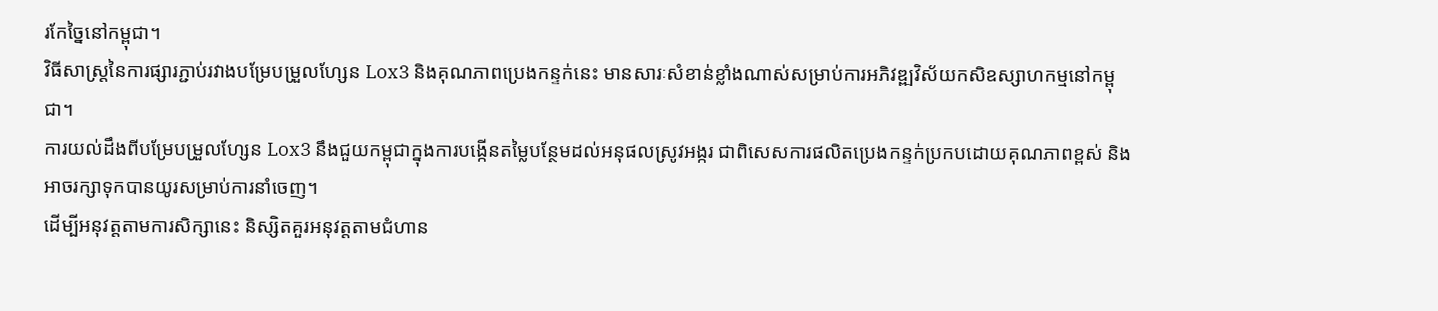រកែច្នៃនៅកម្ពុជា។
វិធីសាស្ត្រនៃការផ្សារភ្ជាប់រវាងបម្រែបម្រួលហ្សែន Lox3 និងគុណភាពប្រេងកន្ទក់នេះ មានសារៈសំខាន់ខ្លាំងណាស់សម្រាប់ការអភិវឌ្ឍវិស័យកសិឧស្សាហកម្មនៅកម្ពុជា។
ការយល់ដឹងពីបម្រែបម្រួលហ្សែន Lox3 នឹងជួយកម្ពុជាក្នុងការបង្កើនតម្លៃបន្ថែមដល់អនុផលស្រូវអង្ករ ជាពិសេសការផលិតប្រេងកន្ទក់ប្រកបដោយគុណភាពខ្ពស់ និងអាចរក្សាទុកបានយូរសម្រាប់ការនាំចេញ។
ដើម្បីអនុវត្តតាមការសិក្សានេះ និស្សិតគួរអនុវត្តតាមជំហាន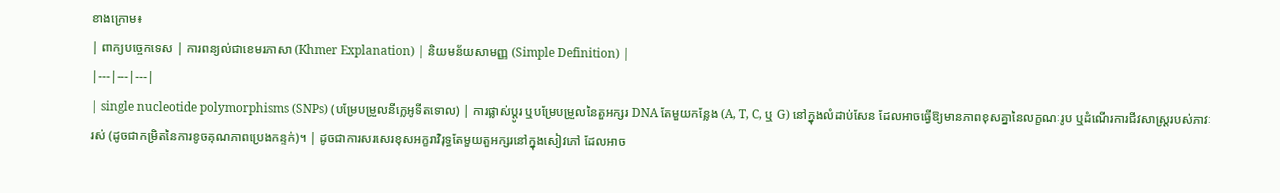ខាងក្រោម៖
| ពាក្យបច្ចេកទេស | ការពន្យល់ជាខេមរភាសា (Khmer Explanation) | និយមន័យសាមញ្ញ (Simple Definition) |
|---|---|---|
| single nucleotide polymorphisms (SNPs) (បម្រែបម្រួលនីកេ្លអូទីតទោល) | ការផ្លាស់ប្តូរ ឬបម្រែបម្រួលនៃតួអក្សរ DNA តែមួយកន្លែង (A, T, C, ឬ G) នៅក្នុងលំដាប់សែន ដែលអាចធ្វើឱ្យមានភាពខុសគ្នានៃលក្ខណៈរូប ឬដំណើរការជីវសាស្ត្ររបស់ភាវៈរស់ (ដូចជាកម្រិតនៃការខូចគុណភាពប្រេងកន្ទក់)។ | ដូចជាការសរសេរខុសអក្ខរាវិរុទ្ធតែមួយតួអក្សរនៅក្នុងសៀវភៅ ដែលអាច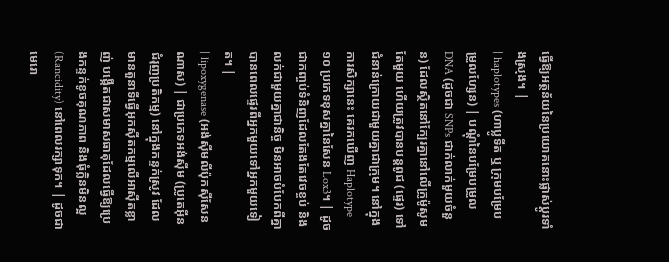ធ្វើឱ្យអត្ថន័យនៃប្រយោគនោះផ្លាស់ប្តូរទាំងស្រុង។ |
| haplotypes (ហាប្លូទីត ឬ ក្រុមបម្រែបម្រួលហ្សែន) | បណ្តុំនៃបម្រែបម្រួល DNA (ដូចជា SNPs ជាក់លាក់មួយចំនួន) ដែលស្ថិតនៅក្បែរគ្នានៅលើក្រូម៉ូសូមតែមួយ ហើយត្រូវបានបន្តពូជ (ផ្ទេរ) ទៅជំនាន់ក្រោយជាមួយគ្នាជាក្រុម។ នៅក្នុងការសិក្សានេះ គេរកឃើញ Haplotype ១០ ប្រភេទខុសគ្នានៃសែន Lox3។ | ដូចជាកញ្ចប់ទំនិញដែលតែងតែវេចខ្ចប់ និងលក់ជាមួយគ្នាជានិច្ច មិនអាចបំបែកពីគ្នាបានពេលផ្ទេរពីអ្នកមួយទៅអ្នកមួយទៀត។ |
| lipoxygenase (អង់ស៊ីមលីប៉ុកស៊ីសែនណាស) | ជាប្រភេទអង់ស៊ីម (ប្រូតេអ៊ីនជំរុញប្រតិកម្ម) នៅក្នុងកន្ទក់ស្រូវ ដែលមានតួនាទីធ្វើអុកស៊ីតកម្មលើអាស៊ីតខ្លាញ់ បង្កើតជាសមាសធាតុដែលធ្វើឱ្យប្រេងកន្ទក់ខូចគុណភាព និងធុំក្លិនមិនល្អ (Rancidity) នៅពេលរក្សាទុក។ | ដូចជាមេរោ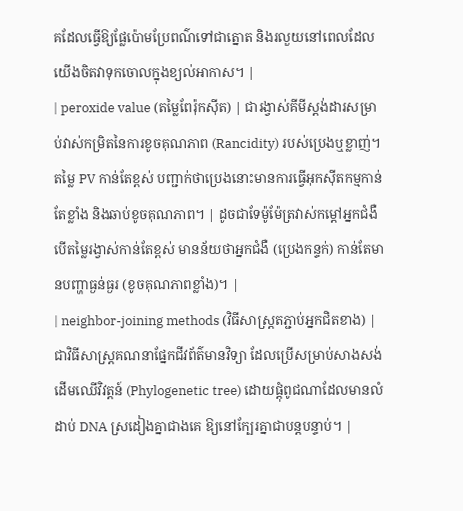គដែលធ្វើឱ្យផ្លែប៉ោមប្រែពណ៌ទៅជាត្នោត និងរលួយនៅពេលដែលយើងចិតវាទុកចោលក្នុងខ្យល់អាកាស។ |
| peroxide value (តម្លៃពែរ៉ុកស៊ីត) | ជារង្វាស់គីមីស្តង់ដារសម្រាប់វាស់កម្រិតនៃការខូចគុណភាព (Rancidity) របស់ប្រេងឬខ្លាញ់។ តម្លៃ PV កាន់តែខ្ពស់ បញ្ជាក់ថាប្រេងនោះមានការធ្វើអុកស៊ីតកម្មកាន់តែខ្លាំង និងឆាប់ខូចគុណភាព។ | ដូចជាទែម៉ូម៉ែត្រវាស់កម្តៅអ្នកជំងឺ បើតម្លៃរង្វាស់កាន់តែខ្ពស់ មានន័យថាអ្នកជំងឺ (ប្រេងកន្ទក់) កាន់តែមានបញ្ហាធ្ងន់ធ្ងរ (ខូចគុណភាពខ្លាំង)។ |
| neighbor-joining methods (វិធីសាស្ត្រតភ្ជាប់អ្នកជិតខាង) | ជាវិធីសាស្ត្រគណនាផ្នែកជីវព័ត៌មានវិទ្យា ដែលប្រើសម្រាប់សាងសង់ដើមឈើវិវត្តន៍ (Phylogenetic tree) ដោយផ្តុំពូជណាដែលមានលំដាប់ DNA ស្រដៀងគ្នាជាងគេ ឱ្យនៅក្បែរគ្នាជាបន្តបន្ទាប់។ |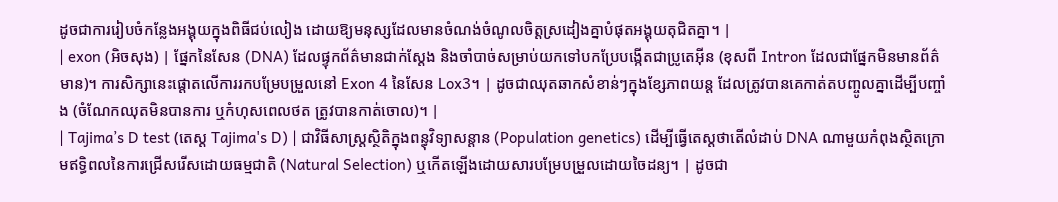ដូចជាការរៀបចំកន្លែងអង្គុយក្នុងពិធីជប់លៀង ដោយឱ្យមនុស្សដែលមានចំណង់ចំណូលចិត្តស្រដៀងគ្នាបំផុតអង្គុយតុជិតគ្នា។ |
| exon (អិចសុង) | ផ្នែកនៃសែន (DNA) ដែលផ្ទុកព័ត៌មានជាក់ស្តែង និងចាំបាច់សម្រាប់យកទៅបកប្រែបង្កើតជាប្រូតេអ៊ីន (ខុសពី Intron ដែលជាផ្នែកមិនមានព័ត៌មាន)។ ការសិក្សានេះផ្តោតលើការរកបម្រែបម្រួលនៅ Exon 4 នៃសែន Lox3។ | ដូចជាឈុតឆាកសំខាន់ៗក្នុងខ្សែភាពយន្ត ដែលត្រូវបានគេកាត់តបញ្ចូលគ្នាដើម្បីបញ្ចាំង (ចំណែកឈុតមិនបានការ ឬកំហុសពេលថត ត្រូវបានកាត់ចោល)។ |
| Tajima’s D test (តេស្ត Tajima's D) | ជាវិធីសាស្ត្រស្ថិតិក្នុងពន្ធុវិទ្យាសន្តាន (Population genetics) ដើម្បីធ្វើតេស្តថាតើលំដាប់ DNA ណាមួយកំពុងស្ថិតក្រោមឥទ្ធិពលនៃការជ្រើសរើសដោយធម្មជាតិ (Natural Selection) ឬកើតឡើងដោយសារបម្រែបម្រួលដោយចៃដន្យ។ | ដូចជា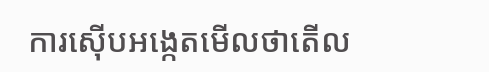ការស៊ើបអង្កេតមើលថាតើល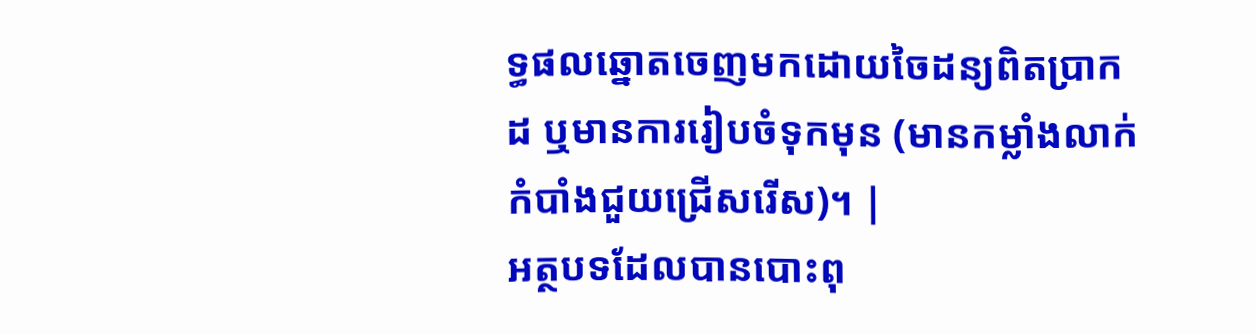ទ្ធផលឆ្នោតចេញមកដោយចៃដន្យពិតប្រាកដ ឬមានការរៀបចំទុកមុន (មានកម្លាំងលាក់កំបាំងជួយជ្រើសរើស)។ |
អត្ថបទដែលបានបោះពុ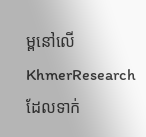ម្ពនៅលើ KhmerResearch ដែលទាក់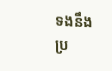ទងនឹងប្រ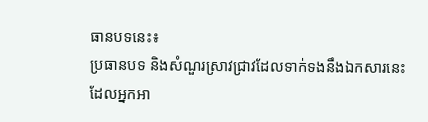ធានបទនេះ៖
ប្រធានបទ និងសំណួរស្រាវជ្រាវដែលទាក់ទងនឹងឯកសារនេះ ដែលអ្នកអា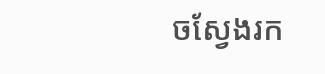ចស្វែងរក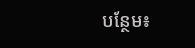បន្ថែម៖